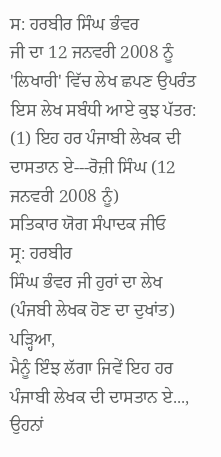ਸ: ਹਰਬੀਰ ਸਿੰਘ ਭੰਵਰ
ਜੀ ਦਾ 12 ਜਨਵਰੀ 2008 ਨੂੰ
'ਲਿਖਾਰੀ' ਵਿੱਚ ਲੇਖ ਛਪਣ ਉਪਰੰਤ ਇਸ ਲੇਖ ਸਬੰਧੀ ਆਏ ਕੁਝ ਪੱਤਰ:
(1) ਇਹ ਹਰ ਪੰਜਾਬੀ ਲੇਖਕ ਦੀ ਦਾਸਤਾਨ ਏ---ਰੋਜ਼ੀ ਸਿੰਘ (12
ਜਨਵਰੀ 2008 ਨੂੰ)
ਸਤਿਕਾਰ ਯੋਗ ਸੰਪਾਦਕ ਜੀਓ
ਸ੍ਰ: ਹਰਬੀਰ
ਸਿੰਘ ਭੰਵਰ ਜੀ ਹੁਰਾਂ ਦਾ ਲੇਖ (ਪੰਜਬੀ ਲੇਖਕ ਹੋਣ ਦਾ ਦੁਖਾਂਤ) ਪੜ੍ਹਿਆ,
ਮੈਨੂੰ ਇੰਝ ਲੱਗਾ ਜਿਵੇਂ ਇਹ ਹਰ ਪੰਜਾਬੀ ਲੇਖਕ ਦੀ ਦਾਸਤਾਨ ਏ..., ਉਹਨਾਂ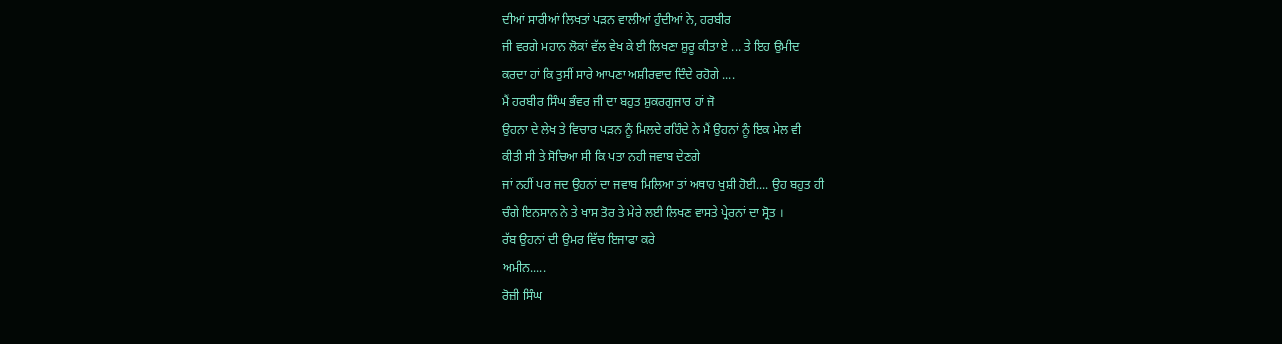ਦੀਆਂ ਸਾਰੀਆਂ ਲਿਖਤਾਂ ਪੜਨ ਵਾਲੀਆਂ ਹੁੰਦੀਆਂ ਨੇ, ਹਰਬੀਰ
ਜੀ ਵਰਗੇ ਮਹਾਨ ਲੋਕਾਂ ਵੱਲ ਵੇਖ ਕੇ ਈ ਲਿਖਣਾ ਸ਼ੁਰੂ ਕੀਤਾ ਏ ... ਤੇ ਇਹ ਉਮੀਦ
ਕਰਦਾ ਹਾਂ ਕਿ ਤੁਸੀਂ ਸਾਰੇ ਆਪਣਾ ਅਸ਼ੀਰਵਾਦ ਦਿੰਦੇ ਰਹੋਗੇ ....
ਮੈਂ ਹਰਬੀਰ ਸਿੰਘ ਭੰਵਰ ਜੀ ਦਾ ਬਹੁਤ ਸ਼ੁਕਰਗੁਜਾਰ ਹਾਂ ਜੋ
ਉਹਨਾ ਦੇ ਲੇਖ ਤੇ ਵਿਚਾਰ ਪੜਨ ਨੂੰ ਮਿਲਦੇ ਰਹਿੰਦੇ ਨੇ ਮੈਂ ਉਹਨਾਂ ਨੂੰ ਇਕ ਮੇਲ ਵੀ
ਕੀਤੀ ਸੀ ਤੇ ਸੋਚਿਆ ਸੀ ਕਿ ਪਤਾ ਨਹੀ ਜਵਾਬ ਦੇਣਗੇ
ਜਾਂ ਨਹੀਂ ਪਰ ਜਦ ਉਹਨਾਂ ਦਾ ਜਵਾਬ ਮਿਲਿਆ ਤਾਂ ਅਥਾਹ ਖੁਸ਼ੀ ਹੋਈ.... ਉਹ ਬਹੁਤ ਹੀ
ਚੰਗੇ ਇਨਸਾਨ ਨੇ ਤੇ ਖਾਸ ਤੋਰ ਤੇ ਮੇਰੇ ਲਈ ਲਿਖਣ ਵਾਸਤੇ ਪ੍ਰੇਰਨਾਂ ਦਾ ਸ੍ਰੋਤ ।
ਰੱਬ ਉਹਨਾਂ ਦੀ ਉਮਰ ਵਿੱਚ ਇਜਾਫਾ ਕਰੇ
ਅਮੀਨ.....
ਰੋਜ਼ੀ ਸਿੰਘ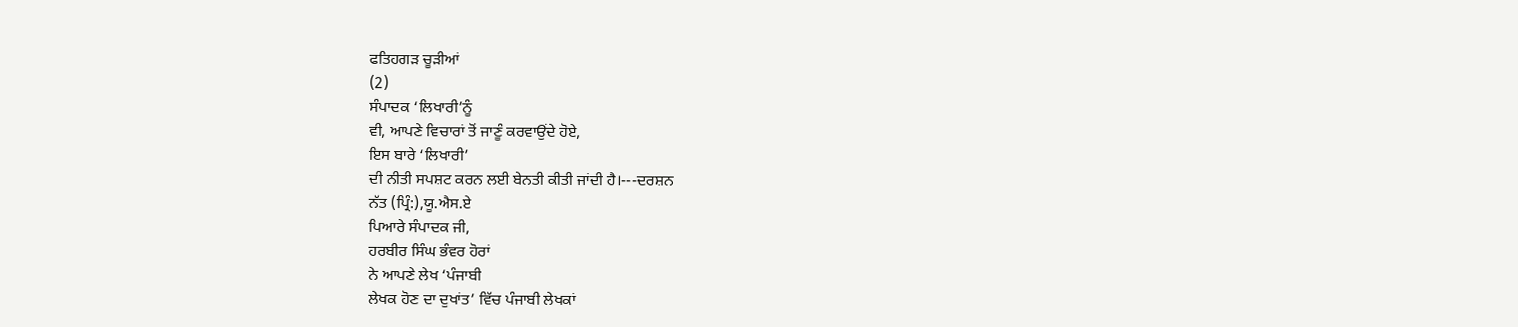ਫਤਿਹਗੜ ਚੂੜੀਆਂ
(2)
ਸੰਪਾਦਕ ‘ਲਿਖਾਰੀ’ਨੂੰ
ਵੀ, ਆਪਣੇ ਵਿਚਾਰਾਂ ਤੋਂ ਜਾਣੂੰ ਕਰਵਾਉਂਦੇ ਹੋਏ,
ਇਸ ਬਾਰੇ ‘ਲਿਖਾਰੀ’
ਦੀ ਨੀਤੀ ਸਪਸ਼ਟ ਕਰਨ ਲਈ ਬੇਨਤੀ ਕੀਤੀ ਜਾਂਦੀ ਹੈ।---ਦਰਸ਼ਨ
ਨੱਤ (ਪ੍ਰਿੰ:),ਯੂ.ਐਸ.ਏ
ਪਿਆਰੇ ਸੰਪਾਦਕ ਜੀ,
ਹਰਬੀਰ ਸਿੰਘ ਭੰਵਰ ਹੋਰਾਂ
ਨੇ ਆਪਣੇ ਲੇਖ ‘ਪੰਜਾਬੀ
ਲੇਖਕ ਹੋਣ ਦਾ ਦੁਖਾਂਤ’ ਵਿੱਚ ਪੰਜਾਬੀ ਲੇਖਕਾਂ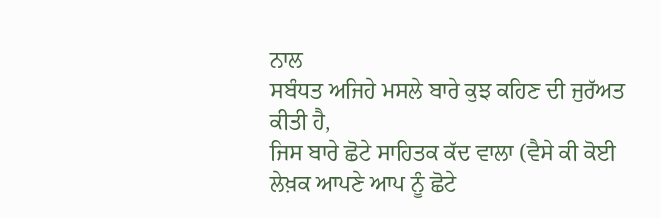ਨਾਲ
ਸਬੰਧਤ ਅਜਿਹੇ ਮਸਲੇ ਬਾਰੇ ਕੁਝ ਕਹਿਣ ਦੀ ਜੁਰੱਅਤ ਕੀਤੀ ਹੈ,
ਜਿਸ ਬਾਰੇ ਛੋਟੇ ਸਾਹਿਤਕ ਕੱਦ ਵਾਲਾ (ਵੈਸੇ ਕੀ ਕੋਈ ਲੇਖ਼ਕ ਆਪਣੇ ਆਪ ਨੂੰ ਛੋਟੇ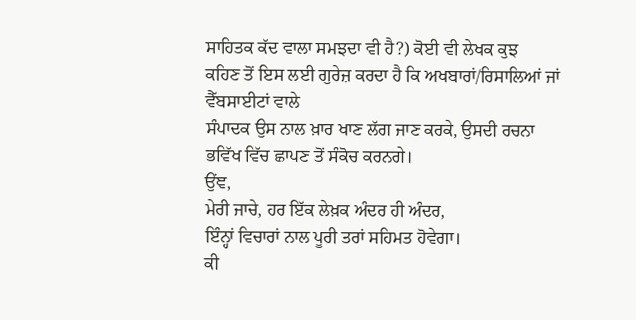ਸਾਹਿਤਕ ਕੱਦ ਵਾਲਾ ਸਮਝਦਾ ਵੀ ਹੈ?) ਕੋਈ ਵੀ ਲੇਖਕ ਕੁਝ
ਕਹਿਣ ਤੋਂ ਇਸ ਲਈ ਗੁਰੇਜ਼ ਕਰਦਾ ਹੈ ਕਿ ਅਖਬਾਰਾਂ/ਰਿਸਾਲਿਆਂ ਜਾਂ ਵੈੱਬਸਾਈਟਾਂ ਵਾਲੇ
ਸੰਪਾਦਕ ਉਸ ਨਾਲ ਖ਼ਾਰ ਖਾਣ ਲੱਗ ਜਾਣ ਕਰਕੇ, ਉਸਦੀ ਰਚਨਾ
ਭਵਿੱਖ ਵਿੱਚ ਛਾਪਣ ਤੋਂ ਸੰਕੋਚ ਕਰਨਗੇ।
ਉਂਞ,
ਮੇਰੀ ਜਾਚੇ, ਹਰ ਇੱਕ ਲੇਖ਼ਕ ਅੰਦਰ ਹੀ ਅੰਦਰ,
ਇੰਨ੍ਹਾਂ ਵਿਚਾਰਾਂ ਨਾਲ ਪੂਰੀ ਤਰਾਂ ਸਹਿਮਤ ਹੋਵੇਗਾ।
ਕੀ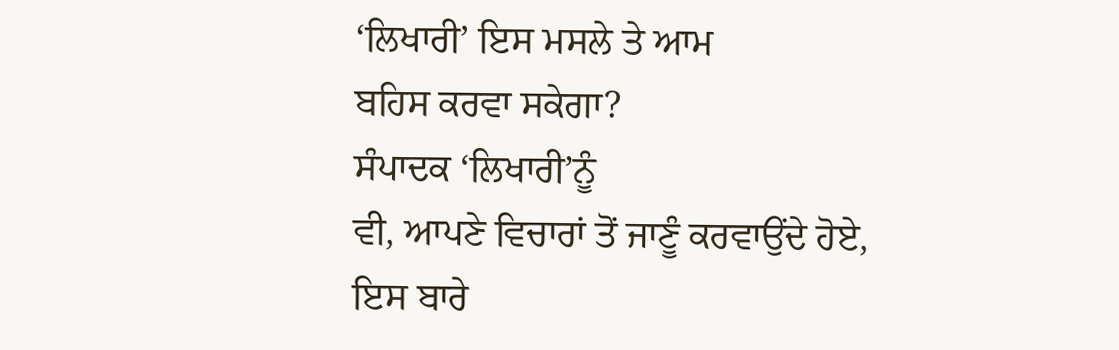‘ਲਿਖਾਰੀ’ ਇਸ ਮਸਲੇ ਤੇ ਆਮ
ਬਹਿਸ ਕਰਵਾ ਸਕੇਗਾ?
ਸੰਪਾਦਕ ‘ਲਿਖਾਰੀ’ਨੂੰ
ਵੀ, ਆਪਣੇ ਵਿਚਾਰਾਂ ਤੋਂ ਜਾਣੂੰ ਕਰਵਾਉਂਦੇ ਹੋਏ,
ਇਸ ਬਾਰੇ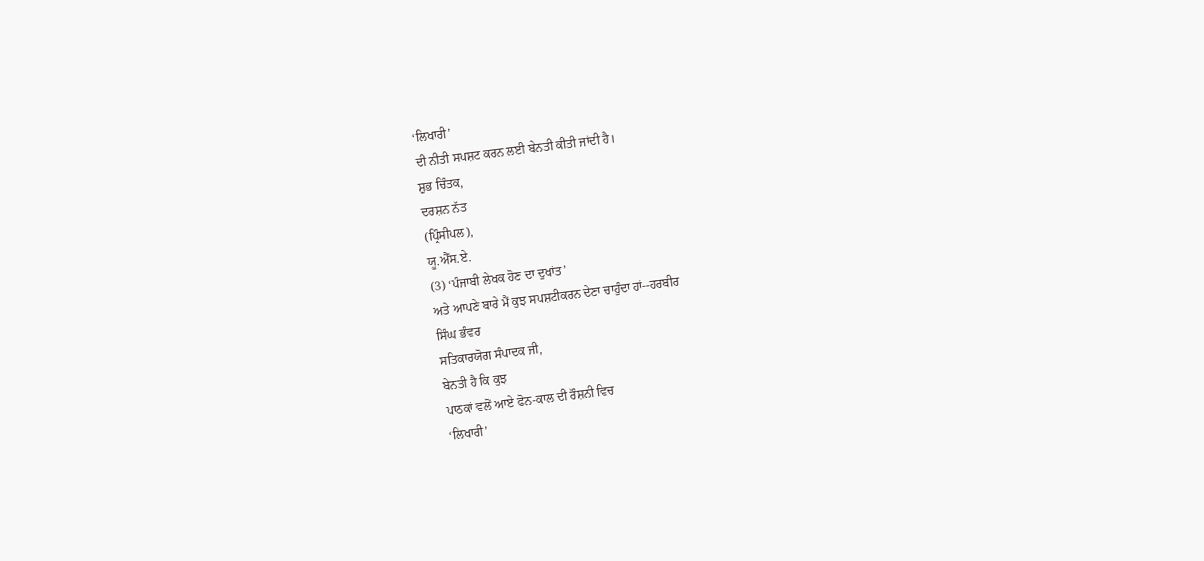‘ਲਿਖਾਰੀ’
ਦੀ ਨੀਤੀ ਸਪਸ਼ਟ ਕਰਨ ਲਈ ਬੇਨਤੀ ਕੀਤੀ ਜਾਂਦੀ ਹੈ।
ਸ਼ੁਭ ਚਿੰਤਕ,
ਦਰਸ਼ਨ ਨੱਤ
(ਪ੍ਰਿੰਸੀਪਲ),
ਯੂ.ਐੱਸ.ਏ.
(3) ‘ਪੰਜਾਬੀ ਲੇਖਕ ਹੋਣ ਦਾ ਦੁਖਾਂਤ’
ਅਤੇ ਆਪਣੇ ਬਾਰੇ ਮੈਂ ਕੁਝ ਸਪਸ਼ਟੀਕਰਨ ਦੇਣਾ ਚਾਹੁੰਦਾ ਹਾਂ--ਹਰਬੀਰ
ਸਿੰਘ ਭੰਵਰ
ਸਤਿਕਾਰਯੋਗ ਸੰਪਾਦਕ ਜੀ,
ਬੇਨਤੀ ਹੈ ਕਿ ਕੁਝ
ਪਾਠਕਾਂ ਵਲੋਂ ਆਏ ਫੋਨ-ਕਾਲ ਦੀ ਰੌਸ਼ਨੀ ਵਿਚ
‘ਲਿਖਾਰੀ’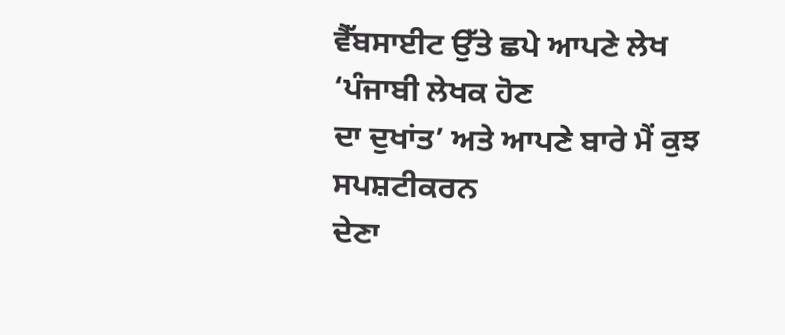ਵੈੱਬਸਾਈਟ ਉੱਤੇ ਛਪੇ ਆਪਣੇ ਲੇਖ ‘ਪੰਜਾਬੀ ਲੇਖਕ ਹੋਣ
ਦਾ ਦੁਖਾਂਤ’ ਅਤੇ ਆਪਣੇ ਬਾਰੇ ਮੈਂ ਕੁਝ ਸਪਸ਼ਟੀਕਰਨ
ਦੇਣਾ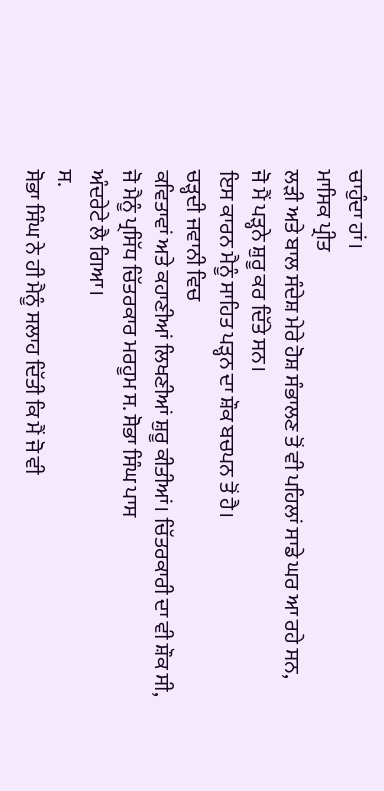ਚਾਹੁੰਦਾ ਹਾਂ।
ਮਾਸਿਕ ਪ੍ਰੀਤ
ਲੜੀ ਅਤੇ ਬਾਲ ਸੰਦੇਸ਼ ਮੇਰੇ ਹੋਸ਼ ਸੰਭਾਲਣ ਤੋਂ ਵੀ ਪਹਿਲਾਂ ਸਾਡੇ ਘਰ ਆ ਰਹੇ ਸਨ,
ਜੋ ਮੈਂ ਪੜ੍ਹਨੇ ਸ਼ੁਰੂ ਕਰ ਦਿੱਤੇ ਸਨ।
ਇਸ ਕਾਰਨ ਮੈਨੂੰ ਸਾਹਿਤ ਪੜ੍ਹਨ ਦਾ ਸ਼ੌਕ ਬਚਪਨ ਤੋਂ ਹੈ।
ਚੜ੍ਹਦੀ ਜਵਾਨੀ ਵਿਚ
ਕਵਿਤਾਵਾਂ ਅਤੇ ਕਹਾਣੀਆਂ ਲਿਖਣੀਆਂ ਸ਼ੁਰੂ ਕੀਤੀਆਂ। ਚਿੱਤਰਕਾਰੀ ਦਾ ਵੀ ਸ਼ੌਕ ਸੀ,
ਜੋ ਮੈਨੂੰ ਪ੍ਰਸਿੱਧ ਚਿੱਤਰਕਾਰ ਮਰਹੂਮ ਸ. ਸੋਭਾ ਸਿੰਘ ਪਾਸ
ਅੰਦਰੇਟੇ ਲੈ ਗਿਆ।
ਸ.
ਸੋਭਾ ਸਿੰਘ ਨੇ ਹੀ ਮੈਨੂੰ ਸਲਾਹ ਦਿੱਤੀ ਕਿ ਮੈਂ ਜੋ ਵੀ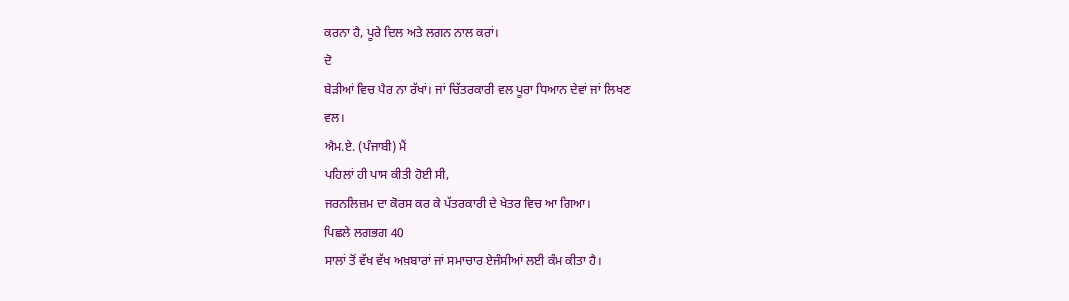ਕਰਨਾ ਹੈ, ਪੂਰੇ ਦਿਲ ਅਤੇ ਲਗਨ ਨਾਲ ਕਰਾਂ।
ਦੋ
ਬੇੜੀਆਂ ਵਿਚ ਪੈਰ ਨਾ ਰੱਖਾਂ। ਜਾਂ ਚਿੱਤਰਕਾਰੀ ਵਲ ਪੂਰਾ ਧਿਆਨ ਦੇਵਾਂ ਜਾਂ ਲਿਖਣ
ਵਲ।
ਐਮ.ਏ. (ਪੰਜਾਬੀ) ਮੈਂ
ਪਹਿਲਾਂ ਹੀ ਪਾਸ ਕੀਤੀ ਹੋਈ ਸੀ,
ਜਰਨਲਿਜ਼ਮ ਦਾ ਕੋਰਸ ਕਰ ਕੇ ਪੱਤਰਕਾਰੀ ਦੇ ਖੇਤਰ ਵਿਚ ਆ ਗਿਆ।
ਪਿਛਲੇ ਲਗਭਗ 40
ਸਾਲਾਂ ਤੋਂ ਵੱਖ ਵੱਖ ਅਖ਼ਬਾਰਾਂ ਜਾਂ ਸਮਾਚਾਰ ਏਜੰਸੀਆਂ ਲਈ ਕੰਮ ਕੀਤਾ ਹੈ।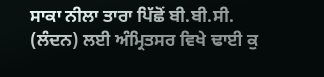ਸਾਕਾ ਨੀਲਾ ਤਾਰਾ ਪਿੱਛੋਂ ਬੀ.ਬੀ.ਸੀ. (ਲੰਦਨ) ਲਈ ਅੰਮ੍ਰਿਤਸਰ ਵਿਖੇ ਢਾਈ ਕੁ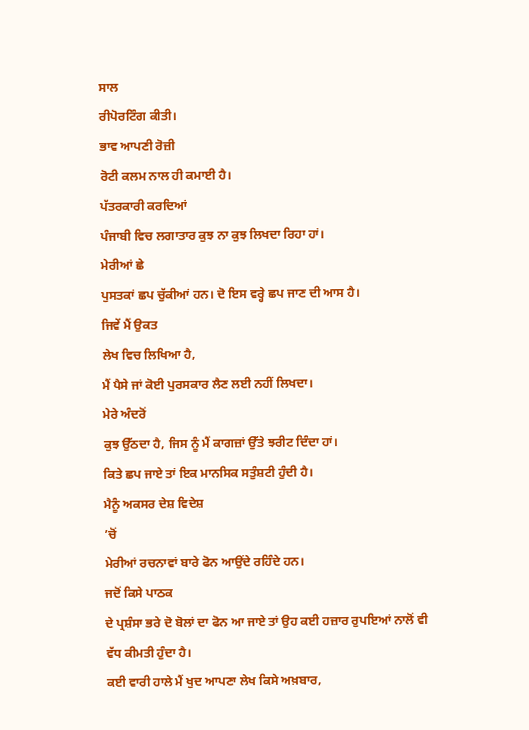ਸਾਲ
ਰੀਪੋਰਟਿੰਗ ਕੀਤੀ।
ਭਾਵ ਆਪਣੀ ਰੋਜ਼ੀ
ਰੋਟੀ ਕਲਮ ਨਾਲ ਹੀ ਕਮਾਈ ਹੈ।
ਪੱਤਰਕਾਰੀ ਕਰਦਿਆਂ
ਪੰਜਾਬੀ ਵਿਚ ਲਗਾਤਾਰ ਕੁਝ ਨਾ ਕੁਝ ਲਿਖਦਾ ਰਿਹਾ ਹਾਂ।
ਮੇਰੀਆਂ ਛੇ
ਪੁਸਤਕਾਂ ਛਪ ਚੁੱਕੀਆਂ ਹਨ। ਦੋ ਇਸ ਵਰ੍ਹੇ ਛਪ ਜਾਣ ਦੀ ਆਸ ਹੈ।
ਜਿਵੇਂ ਮੈਂ ਉਕਤ
ਲੇਖ ਵਿਚ ਲਿਖਿਆ ਹੈ,
ਮੈਂ ਪੈਸੇ ਜਾਂ ਕੋਈ ਪੁਰਸਕਾਰ ਲੈਣ ਲਈ ਨਹੀਂ ਲਿਖਦਾ।
ਮੇਰੇ ਅੰਦਰੋਂ
ਕੁਝ ਉੱਠਦਾ ਹੈ, ਜਿਸ ਨੂੰ ਮੈਂ ਕਾਗਜ਼ਾਂ ਉੱਤੇ ਝਰੀਟ ਦਿੰਦਾ ਹਾਂ।
ਕਿਤੇ ਛਪ ਜਾਏ ਤਾਂ ਇਕ ਮਾਨਸਿਕ ਸਤੁੰਸ਼ਟੀ ਹੁੰਦੀ ਹੈ।
ਮੈਨੂੰ ਅਕਸਰ ਦੇਸ਼ ਵਿਦੇਸ਼
’ਚੋਂ
ਮੇਰੀਆਂ ਰਚਨਾਵਾਂ ਬਾਰੇ ਫੋਨ ਆਉਂਦੇ ਰਹਿੰਦੇ ਹਨ।
ਜਦੋਂ ਕਿਸੇ ਪਾਠਕ
ਦੇ ਪ੍ਰਸ਼ੰਸਾ ਭਰੇ ਦੋ ਬੋਲਾਂ ਦਾ ਫੋਨ ਆ ਜਾਏ ਤਾਂ ਉਹ ਕਈ ਹਜ਼ਾਰ ਰੁਪਇਆਂ ਨਾਲੋਂ ਵੀ
ਵੱਧ ਕੀਮਤੀ ਹੁੰਦਾ ਹੈ।
ਕਈ ਵਾਰੀ ਹਾਲੇ ਮੈਂ ਖੁਦ ਆਪਣਾ ਲੇਖ ਕਿਸੇ ਅਖ਼ਬਾਰ,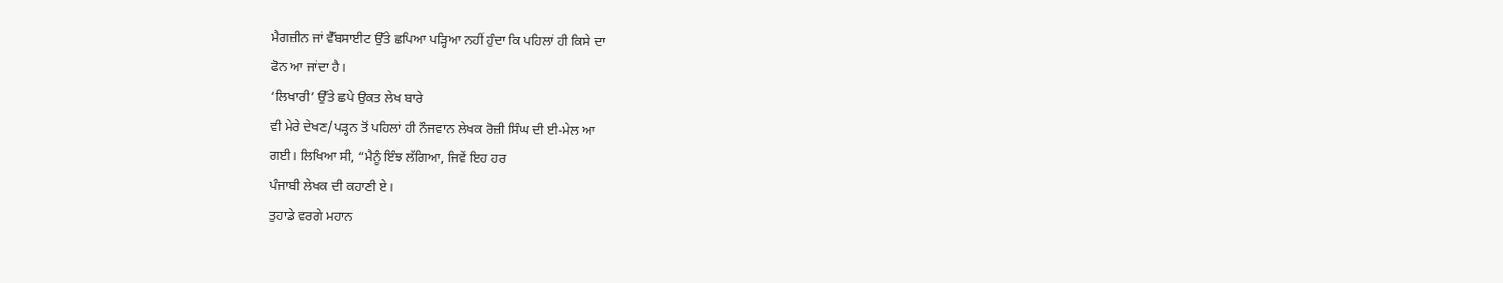ਮੈਗਜ਼ੀਨ ਜਾਂ ਵੈੱਬਸਾਈਟ ਉੱਤੇ ਛਪਿਆ ਪੜ੍ਹਿਆ ਨਹੀਂ ਹੁੰਦਾ ਕਿ ਪਹਿਲਾਂ ਹੀ ਕਿਸੇ ਦਾ
ਫੋਨ ਆ ਜਾਂਦਾ ਹੈ।
‘ਲਿਖਾਰੀ’ ਉੱਤੇ ਛਪੇ ਉਕਤ ਲੇਖ ਬਾਰੇ
ਵੀ ਮੇਰੇ ਦੇਖਣ/ਪੜ੍ਹਨ ਤੋਂ ਪਹਿਲਾਂ ਹੀ ਨੌਜਵਾਨ ਲੇਖਕ ਰੋਜ਼ੀ ਸਿੰਘ ਦੀ ਈ-ਮੇਲ ਆ
ਗਈ। ਲਿਖਿਆ ਸੀ, “ਮੈਨੂੰ ਇੰਝ ਲੱਗਿਆ, ਜਿਵੇਂ ਇਹ ਹਰ
ਪੰਜਾਬੀ ਲੇਖਕ ਦੀ ਕਹਾਣੀ ਏ।
ਤੁਹਾਡੇ ਵਰਗੇ ਮਹਾਨ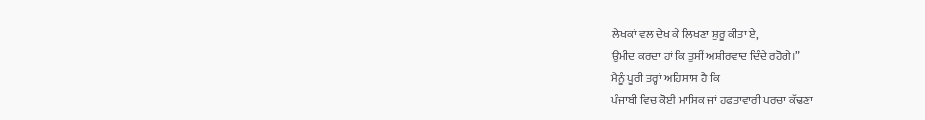ਲੇਖਕਾਂ ਵਲ ਦੇਖ ਕੇ ਲਿਖਣਾ ਸ਼ੁਰੂ ਕੀਤਾ ਏ,
ਉਮੀਦ ਕਰਦਾ ਹਾਂ ਕਿ ਤੁਸੀਂ ਅਸ਼ੀਰਵਾਦ ਦਿੰਦੇ ਰਹੋਗੇ।”
ਮੈਨੂੰ ਪੂਰੀ ਤਰ੍ਹਾਂ ਅਹਿਸਾਸ ਹੈ ਕਿ
ਪੰਜਾਬੀ ਵਿਚ ਕੋਈ ਮਾਸਿਕ ਜਾਂ ਹਫਤਾਵਾਰੀ ਪਰਚਾ ਕੱਢਣਾ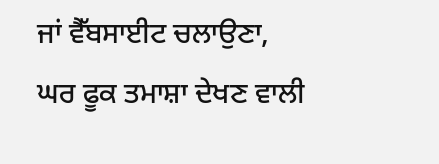ਜਾਂ ਵੈੱਬਸਾਈਟ ਚਲਾਉਣਾ, ਘਰ ਫੂਕ ਤਮਾਸ਼ਾ ਦੇਖਣ ਵਾਲੀ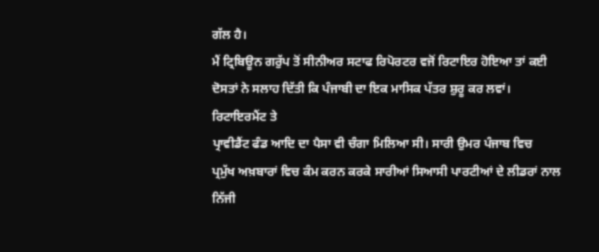ਗੱਲ ਹੈ।
ਮੈਂ ਟ੍ਰਿਬਿਊਨ ਗਰੁੱਪ ਤੋਂ ਸੀਨੀਅਰ ਸਟਾਫ ਰਿਪੋਰਟਰ ਵਜੋਂ ਰਿਟਾਇਰ ਹੋਇਆ ਤਾਂ ਕਈ
ਦੋਸਤਾਂ ਨੇ ਸਲਾਹ ਦਿੱਤੀ ਕਿ ਪੰਜਾਬੀ ਦਾ ਇਕ ਮਾਸਿਕ ਪੱਤਰ ਸ਼ੁਰੂ ਕਰ ਲਵਾਂ।
ਰਿਟਾਇਰਮੈਂਟ ਤੇ
ਪ੍ਰਾਵੀਡੈਂਟ ਫੰਡ ਆਦਿ ਦਾ ਪੈਸਾ ਵੀ ਚੰਗਾ ਮਿਲਿਆ ਸੀ। ਸਾਰੀ ਉਮਰ ਪੰਜਾਬ ਵਿਚ
ਪ੍ਰਮੁੱਖ ਅਖ਼ਬਾਰਾਂ ਵਿਚ ਕੰਮ ਕਰਨ ਕਰਕੇ ਸਾਰੀਆਂ ਸਿਆਸੀ ਪਾਰਟੀਆਂ ਦੇ ਲੀਡਰਾਂ ਨਾਲ
ਨਿੱਜੀ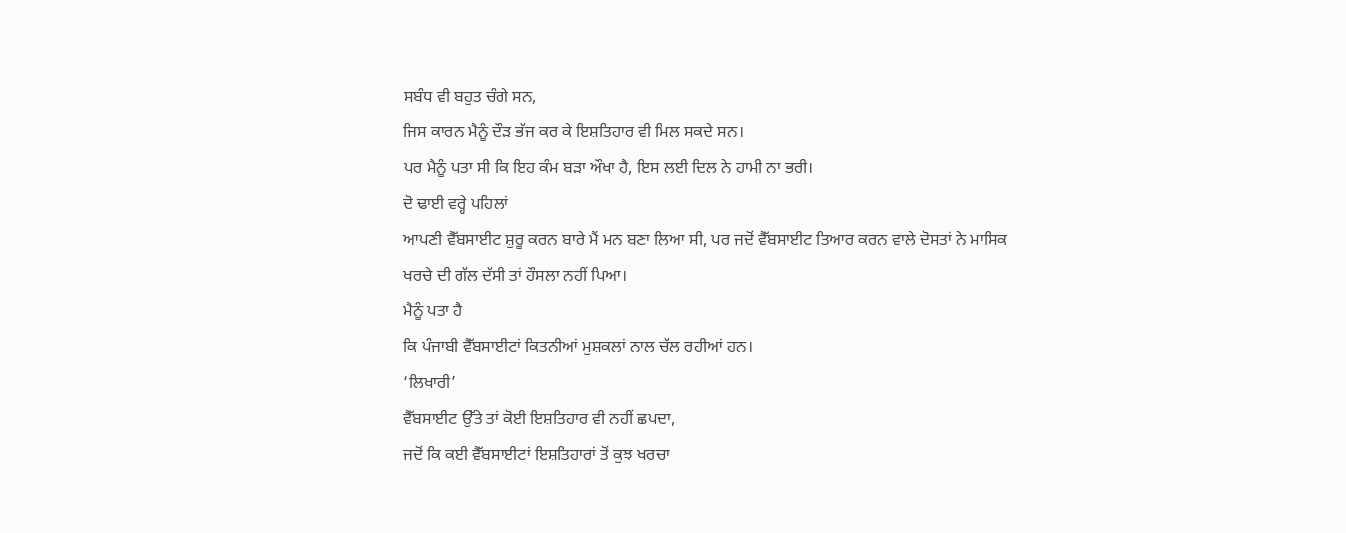ਸਬੰਧ ਵੀ ਬਹੁਤ ਚੰਗੇ ਸਨ,
ਜਿਸ ਕਾਰਨ ਮੈਨੂੰ ਦੌੜ ਭੱਜ ਕਰ ਕੇ ਇਸ਼ਤਿਹਾਰ ਵੀ ਮਿਲ ਸਕਦੇ ਸਨ।
ਪਰ ਮੈਨੂੰ ਪਤਾ ਸੀ ਕਿ ਇਹ ਕੰਮ ਬੜਾ ਔਖਾ ਹੈ, ਇਸ ਲਈ ਦਿਲ ਨੇ ਹਾਮੀ ਨਾ ਭਰੀ।
ਦੋ ਢਾਈ ਵਰ੍ਹੇ ਪਹਿਲਾਂ
ਆਪਣੀ ਵੈੱਬਸਾਈਟ ਸ਼ੁਰੂ ਕਰਨ ਬਾਰੇ ਮੈਂ ਮਨ ਬਣਾ ਲਿਆ ਸੀ, ਪਰ ਜਦੋਂ ਵੈੱਬਸਾਈਟ ਤਿਆਰ ਕਰਨ ਵਾਲੇ ਦੋਸਤਾਂ ਨੇ ਮਾਸਿਕ
ਖਰਚੇ ਦੀ ਗੱਲ ਦੱਸੀ ਤਾਂ ਹੌਸਲਾ ਨਹੀਂ ਪਿਆ।
ਮੈਨੂੰ ਪਤਾ ਹੈ
ਕਿ ਪੰਜਾਬੀ ਵੈੱਬਸਾਈਟਾਂ ਕਿਤਨੀਆਂ ਮੁਸ਼ਕਲਾਂ ਨਾਲ ਚੱਲ ਰਹੀਆਂ ਹਨ।
‘ਲਿਖਾਰੀ’
ਵੈੱਬਸਾਈਟ ਉੱਤੇ ਤਾਂ ਕੋਈ ਇਸ਼ਤਿਹਾਰ ਵੀ ਨਹੀਂ ਛਪਦਾ,
ਜਦੋਂ ਕਿ ਕਈ ਵੈੱਬਸਾਈਟਾਂ ਇਸ਼ਤਿਹਾਰਾਂ ਤੋਂ ਕੁਝ ਖਰਚਾ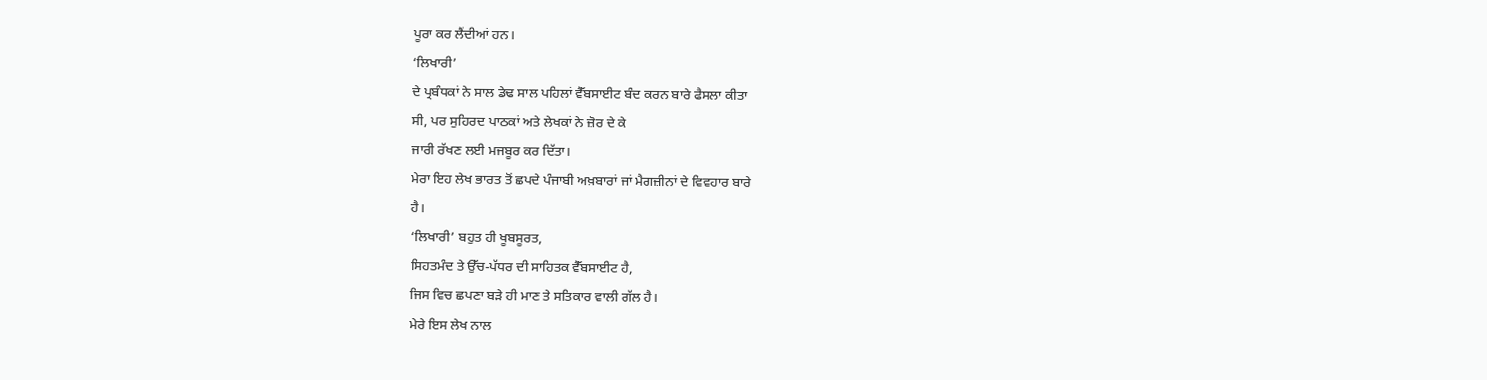ਪੂਰਾ ਕਰ ਲੈਂਦੀਆਂ ਹਨ।
‘ਲਿਖਾਰੀ’
ਦੇ ਪ੍ਰਬੰਧਕਾਂ ਨੇ ਸਾਲ ਡੇਢ ਸਾਲ ਪਹਿਲਾਂ ਵੈੱਬਸਾਈਟ ਬੰਦ ਕਰਨ ਬਾਰੇ ਫੈਸਲਾ ਕੀਤਾ
ਸੀ, ਪਰ ਸੁਹਿਰਦ ਪਾਠਕਾਂ ਅਤੇ ਲੇਖਕਾਂ ਨੇ ਜ਼ੋਰ ਦੇ ਕੇ
ਜਾਰੀ ਰੱਖਣ ਲਈ ਮਜਬੂਰ ਕਰ ਦਿੱਤਾ।
ਮੇਰਾ ਇਹ ਲੇਖ ਭਾਰਤ ਤੋਂ ਛਪਦੇ ਪੰਜਾਬੀ ਅਖ਼ਬਾਰਾਂ ਜਾਂ ਮੈਗਜ਼ੀਨਾਂ ਦੇ ਵਿਵਹਾਰ ਬਾਰੇ
ਹੈ।
‘ਲਿਖਾਰੀ’ ਬਹੁਤ ਹੀ ਖੂਬਸੂਰਤ,
ਸਿਹਤਮੰਦ ਤੇ ਉੱਚ-ਪੱਧਰ ਦੀ ਸਾਹਿਤਕ ਵੈੱਬਸਾਈਟ ਹੈ,
ਜਿਸ ਵਿਚ ਛਪਣਾ ਬੜੇ ਹੀ ਮਾਣ ਤੇ ਸਤਿਕਾਰ ਵਾਲੀ ਗੱਲ ਹੈ।
ਮੇਰੇ ਇਸ ਲੇਖ ਨਾਲ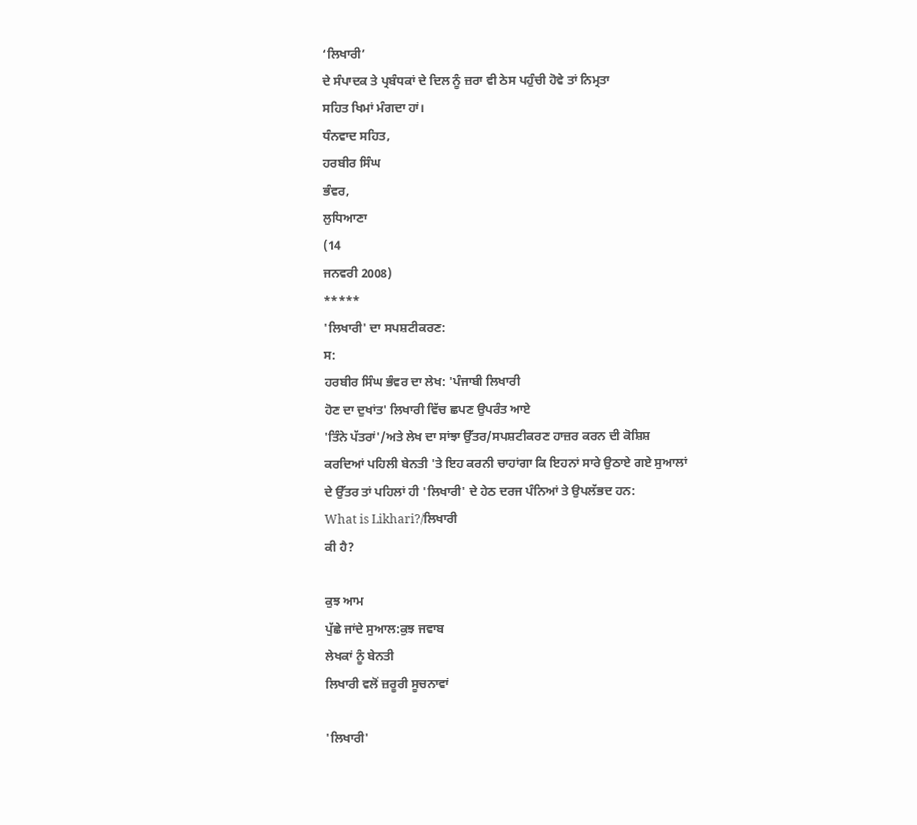‘ਲਿਖਾਰੀ’
ਦੇ ਸੰਪਾਦਕ ਤੇ ਪ੍ਰਬੰਧਕਾਂ ਦੇ ਦਿਲ ਨੂੰ ਜ਼ਰਾ ਵੀ ਠੇਸ ਪਹੁੰਚੀ ਹੋਵੇ ਤਾਂ ਨਿਮ੍ਰਤਾ
ਸਹਿਤ ਖਿਮਾਂ ਮੰਗਦਾ ਹਾਂ।
ਧੰਨਵਾਦ ਸਹਿਤ,
ਹਰਬੀਰ ਸਿੰਘ
ਭੰਵਰ,
ਲੁਧਿਆਣਾ
(14
ਜਨਵਰੀ 2008)
*****
'ਲਿਖਾਰੀ' ਦਾ ਸਪਸ਼ਟੀਕਰਣ:
ਸ:
ਹਰਬੀਰ ਸਿੰਘ ਭੰਵਰ ਦਾ ਲੇਖ: 'ਪੰਜਾਬੀ ਲਿਖਾਰੀ
ਹੋਣ ਦਾ ਦੁਖਾਂਤ' ਲਿਖਾਰੀ ਵਿੱਚ ਛਪਣ ਉਪਰੰਤ ਆਏ
'ਤਿੰਨੇ ਪੱਤਰਾਂ'/ਅਤੇ ਲੇਖ ਦਾ ਸਾਂਝਾ ਉੱਤਰ/ਸਪਸ਼ਟੀਕਰਣ ਹਾਜ਼ਰ ਕਰਨ ਦੀ ਕੋਸ਼ਿਸ਼
ਕਰਦਿਆਂ ਪਹਿਲੀ ਬੇਨਤੀ 'ਤੇ ਇਹ ਕਰਨੀ ਚਾਹਾਂਗਾ ਕਿ ਇਹਨਾਂ ਸਾਰੇ ਉਠਾਏ ਗਏ ਸੁਆਲਾਂ
ਦੇ ਉੱਤਰ ਤਾਂ ਪਹਿਲਾਂ ਹੀ 'ਲਿਖਾਰੀ' ਦੇ ਹੇਠ ਦਰਜ ਪੰਨਿਆਂ ਤੇ ਉਪਲੱਭਦ ਹਨ:
What is Likhari?/ਲਿਖਾਰੀ
ਕੀ ਹੈ?

ਕੁਝ ਆਮ
ਪੁੱਛੇ ਜਾਂਦੇ ਸੁਆਲ:ਕੁਝ ਜਵਾਬ
ਲੇਖਕਾਂ ਨੂੰ ਬੇਨਤੀ
ਲਿਖਾਰੀ ਵਲੋਂ ਜ਼ਰੂਰੀ ਸੂਚਨਾਵਾਂ

'ਲਿਖਾਰੀ'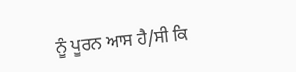ਨੂੰ ਪੂਰਨ ਆਸ ਹੈ/ਸੀ ਕਿ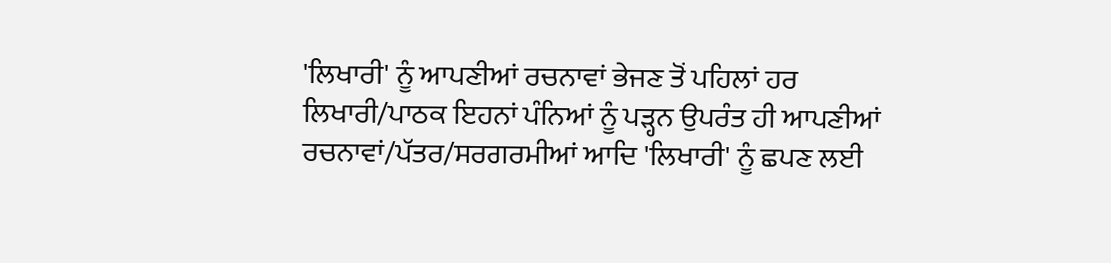'ਲਿਖਾਰੀ' ਨੂੰ ਆਪਣੀਆਂ ਰਚਨਾਵਾਂ ਭੇਜਣ ਤੋਂ ਪਹਿਲਾਂ ਹਰ
ਲਿਖਾਰੀ/ਪਾਠਕ ਇਹਨਾਂ ਪੰਨਿਆਂ ਨੂੰ ਪੜ੍ਹਨ ਉਪਰੰਤ ਹੀ ਆਪਣੀਆਂ
ਰਚਨਾਵਾਂ/ਪੱਤਰ/ਸਰਗਰਮੀਆਂ ਆਦਿ 'ਲਿਖਾਰੀ' ਨੂੰ ਛਪਣ ਲਈ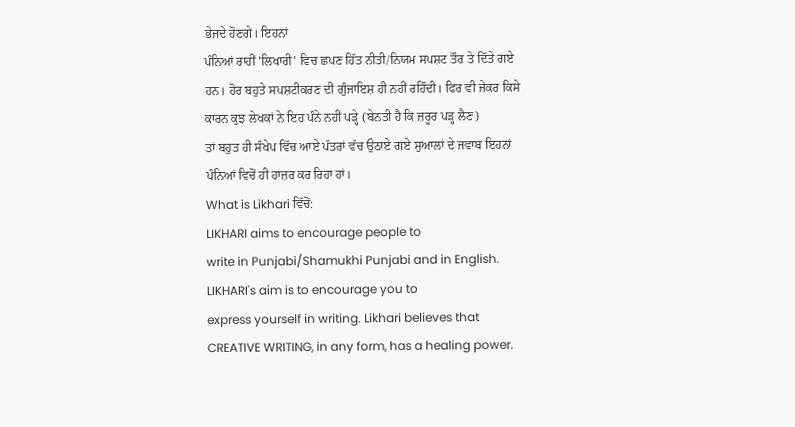ਭੇਜਦੇ ਹੋਣਗੇ। ਇਹਨਾਂ
ਪੰਨਿਆਂ ਰਾਹੀਂ 'ਲਿਖਾਰੀ' ਵਿਚ ਛਪਣ ਹਿੱਤ ਨੀਤੀ/ਨਿਯਮ ਸਪਸ਼ਟ ਤੌਰ ਤੇ ਦਿੱਤੇ ਗਏ
ਹਨ। ਹੋਰ ਬਹੁਤੇ ਸਪਸ਼ਟੀਕਰਣ ਦੀ ਗੁੰਜਾਇਸ਼ ਹੀ ਨਹੀਂ ਰਹਿੰਦੀ। ਫਿਰ ਵੀ ਜੇਕਰ ਕਿਸੇ
ਕਾਰਨ ਕੁਝ ਲੇਖਕਾਂ ਨੇ ਇਹ ਪੰਨੇ ਨਹੀਂ ਪੜ੍ਹੇ (ਬੇਨਤੀ ਹੈ ਕਿ ਜ਼ਰੂਰ ਪੜ੍ਹ ਲੈਣ)
ਤਾਂ ਬਹੁਤ ਹੀ ਸੰਖੇਪ ਵਿੱਚ ਆਏ ਪੱਤਰਾਂ ਵੱਚ ਉਠਾਏ ਗਏ ਸੁਆਲਾਂ ਦੇ ਜਵਾਬ ਇਹਨਾਂ
ਪੰਨਿਆਂ ਵਿਚੋਂ ਹੀ ਹਾਜ਼ਰ ਕਰ ਰਿਹਾ ਹਾਂ।
What is Likhari ਵਿੱਚੋਂ:
LIKHARI aims to encourage people to
write in Punjabi/Shamukhi Punjabi and in English.
LIKHARI's aim is to encourage you to
express yourself in writing. Likhari believes that
CREATIVE WRITING, in any form, has a healing power.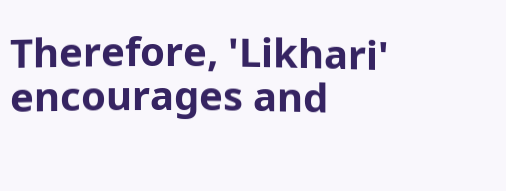Therefore, 'Likhari' encourages and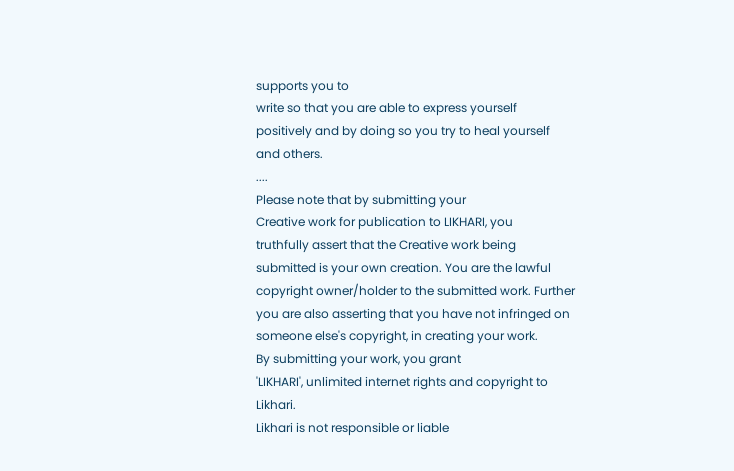supports you to
write so that you are able to express yourself
positively and by doing so you try to heal yourself
and others.
....
Please note that by submitting your
Creative work for publication to LIKHARI, you
truthfully assert that the Creative work being
submitted is your own creation. You are the lawful
copyright owner/holder to the submitted work. Further
you are also asserting that you have not infringed on
someone else's copyright, in creating your work.
By submitting your work, you grant
'LIKHARI', unlimited internet rights and copyright to
Likhari.
Likhari is not responsible or liable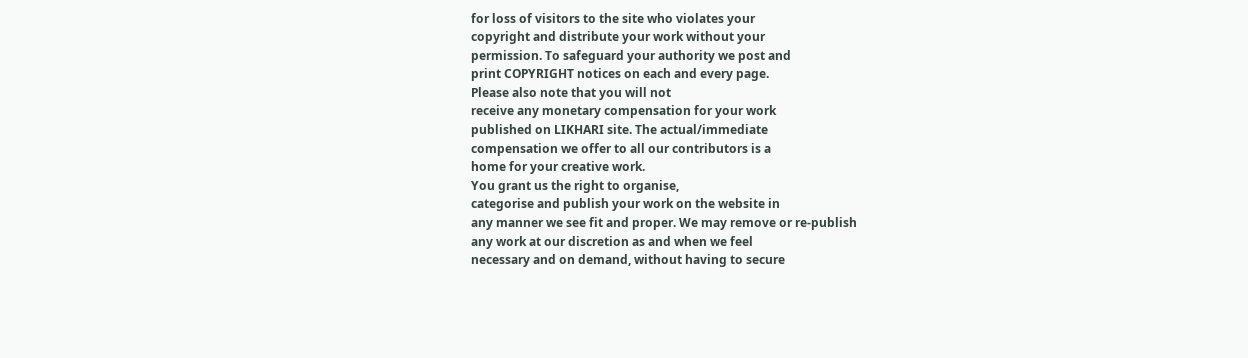for loss of visitors to the site who violates your
copyright and distribute your work without your
permission. To safeguard your authority we post and
print COPYRIGHT notices on each and every page.
Please also note that you will not
receive any monetary compensation for your work
published on LIKHARI site. The actual/immediate
compensation we offer to all our contributors is a
home for your creative work.
You grant us the right to organise,
categorise and publish your work on the website in
any manner we see fit and proper. We may remove or re-publish
any work at our discretion as and when we feel
necessary and on demand, without having to secure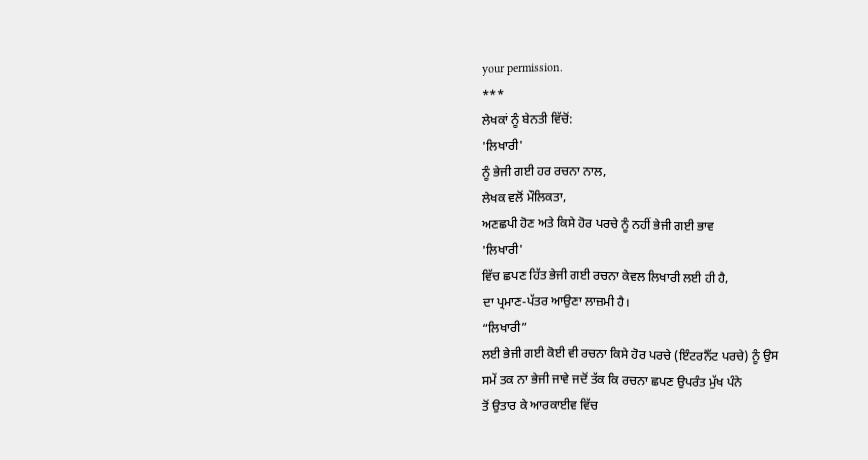your permission.
***
ਲੇਖਕਾਂ ਨੂੰ ਬੇਨਤੀ ਵਿੱਚੋਂ:
'ਲਿਖਾਰੀ'
ਨੂੰ ਭੇਜੀ ਗਈ ਹਰ ਰਚਨਾ ਨਾਲ,
ਲੇਖਕ ਵਲੋਂ ਮੌਲਿਕਤਾ,
ਅਣਛਪੀ ਹੋਣ ਅਤੇ ਕਿਸੇ ਹੋਰ ਪਰਚੇ ਨੂੰ ਨਹੀਂ ਭੇਜੀ ਗਈ ਭਾਵ
'ਲਿਖਾਰੀ'
ਵਿੱਚ ਛਪਣ ਹਿੱਤ ਭੇਜੀ ਗਈ ਰਚਨਾ ਕੇਵਲ ਲਿਖਾਰੀ ਲਈ ਹੀ ਹੈ,
ਦਾ ਪ੍ਰਮਾਣ-ਪੱਤਰ ਆਉਣਾ ਲਾਜ਼ਮੀ ਹੈ।
“ਲਿਖਾਰੀ”
ਲਈ ਭੇਜੀ ਗਈ ਕੋਈ ਵੀ ਰਚਨਾ ਕਿਸੇ ਹੋਰ ਪਰਚੇ (ਇੰਟਰਨੈੱਟ ਪਰਚੇ) ਨੂੰ ਉਸ
ਸਮੇਂ ਤਕ ਨਾ ਭੇਜੀ ਜਾਵੇ ਜਦੋਂ ਤੱਕ ਕਿ ਰਚਨਾ ਛਪਣ ਉਪਰੰਤ ਮੁੱਖ ਪੰਨੇ
ਤੋਂ ਉਤਾਰ ਕੇ ਆਰਕਾਈਵ ਵਿੱਚ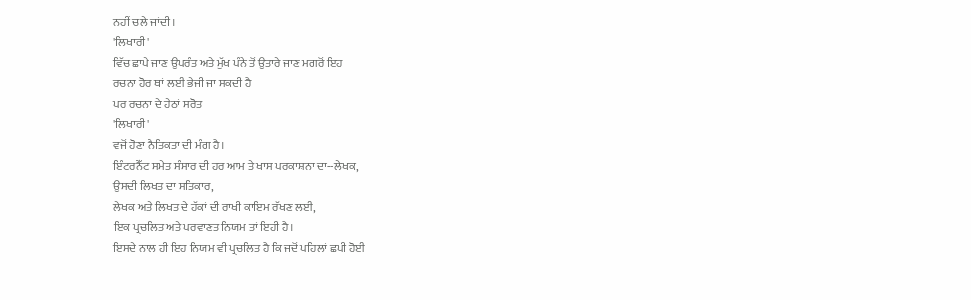ਨਹੀਂ ਚਲੇ ਜਾਂਦੀ।
'ਲਿਖਾਰੀ'
ਵਿੱਚ ਛਾਪੇ ਜਾਣ ਉਪਰੰਤ ਅਤੇ ਮੁੱਖ ਪੰਨੇ ਤੋਂ ਉਤਾਰੇ ਜਾਣ ਮਗਰੋਂ ਇਹ
ਰਚਨਾ ਹੋਰ ਥਾਂ ਲਈ ਭੇਜੀ ਜਾ ਸਕਦੀ ਹੈ
ਪਰ ਰਚਨਾ ਦੇ ਹੇਠਾਂ ਸਰੋਤ
'ਲਿਖਾਰੀ'
ਵਜੋਂ ਹੋਣਾ ਨੈਤਿਕਤਾ ਦੀ ਮੰਗ ਹੈ।
ਇੰਟਰਨੈੱਟ ਸਮੇਤ ਸੰਸਾਰ ਦੀ ਹਰ ਆਮ ਤੇ ਖਾਸ ਪਰਕਾਸ਼ਨਾ ਦਾ--ਲੇਖਕ,
ਉਸਦੀ ਲਿਖਤ ਦਾ ਸਤਿਕਾਰ,
ਲੇਖਕ ਅਤੇ ਲਿਖਤ ਦੇ ਹੱਕਾਂ ਦੀ ਰਾਖੀ ਕਾਇਮ ਰੱਖਣ ਲਈ,
ਇਕ ਪ੍ਰਚਲਿਤ ਅਤੇ ਪਰਵਾਣਤ ਨਿਯਮ ਤਾਂ ਇਹੀ ਹੈ।
ਇਸਦੇ ਨਾਲ ਹੀ ਇਹ ਨਿਯਮ ਵੀ ਪ੍ਰਚਲਿਤ ਹੈ ਕਿ ਜਦੋਂ ਪਹਿਲਾਂ ਛਪੀ ਹੋਈ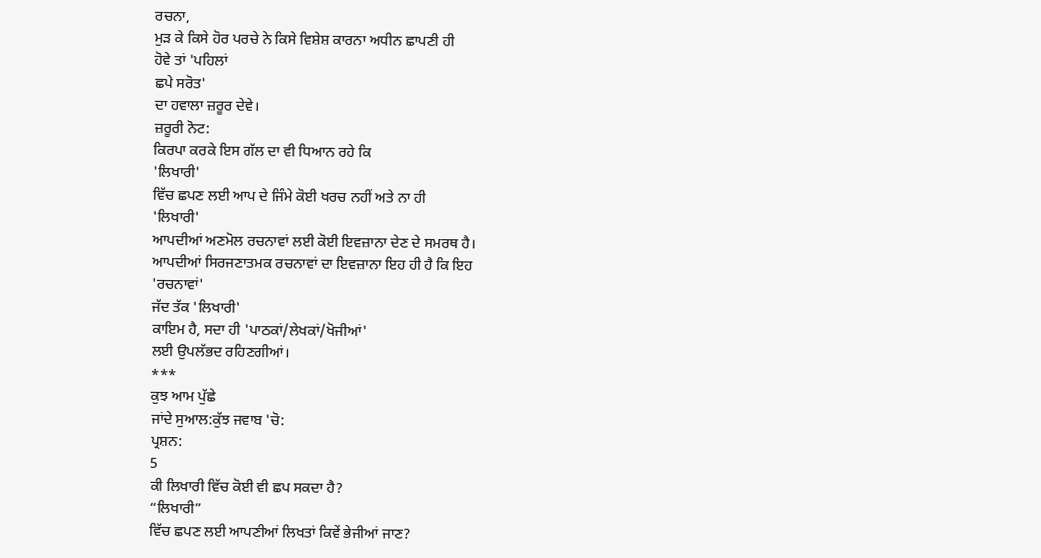ਰਚਨਾ,
ਮੁੜ ਕੇ ਕਿਸੇ ਹੋਰ ਪਰਚੇ ਨੇ ਕਿਸੇ ਵਿਸ਼ੇਸ਼ ਕਾਰਨਾ ਅਧੀਨ ਛਾਪਣੀ ਹੀ
ਹੋਵੇ ਤਾਂ 'ਪਹਿਲਾਂ
ਛਪੇ ਸਰੋਤ'
ਦਾ ਹਵਾਲਾ ਜ਼ਰੂਰ ਦੇਵੇ।
ਜ਼ਰੂਰੀ ਨੋਟ:
ਕਿਰਪਾ ਕਰਕੇ ਇਸ ਗੱਲ ਦਾ ਵੀ ਧਿਆਨ ਰਹੇ ਕਿ
'ਲਿਖਾਰੀ'
ਵਿੱਚ ਛਪਣ ਲਈ ਆਪ ਦੇ ਜਿੰਮੇ ਕੋਈ ਖਰਚ ਨਹੀਂ ਅਤੇ ਨਾ ਹੀ
'ਲਿਖਾਰੀ'
ਆਪਦੀਆਂ ਅਣਮੋਲ ਰਚਨਾਵਾਂ ਲਈ ਕੋਈ ਇਵਜ਼ਾਨਾ ਦੇਣ ਦੇ ਸਮਰਥ ਹੈ।
ਆਪਦੀਆਂ ਸਿਰਜਣਾਤਮਕ ਰਚਨਾਵਾਂ ਦਾ ਇਵਜ਼ਾਨਾ ਇਹ ਹੀ ਹੈ ਕਿ ਇਹ
'ਰਚਨਾਵਾਂ'
ਜੱਦ ਤੱਕ 'ਲਿਖਾਰੀ'
ਕਾਇਮ ਹੈ, ਸਦਾ ਹੀ 'ਪਾਠਕਾਂ/ਲੇਖਕਾਂ/ਖੋਜੀਆਂ'
ਲਈ ਉਪਲੱਭਦ ਰਹਿਣਗੀਆਂ।
***
ਕੁਝ ਆਮ ਪੁੱਛੇ
ਜਾਂਦੇ ਸੁਆਲ:ਕੁੱਝ ਜਵਾਬ 'ਚੋ:
ਪ੍ਰਸ਼ਨ:
5
ਕੀ ਲਿਖਾਰੀ ਵਿੱਚ ਕੋਈ ਵੀ ਛਪ ਸਕਦਾ ਹੈ?
“ਲਿਖਾਰੀ”
ਵਿੱਚ ਛਪਣ ਲਈ ਆਪਣੀਆਂ ਲਿਖਤਾਂ ਕਿਵੇਂ ਭੇਜੀਆਂ ਜਾਣ?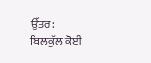ਉੱਤਰ:
ਬਿਲਕੁੱਲ ਕੋਈ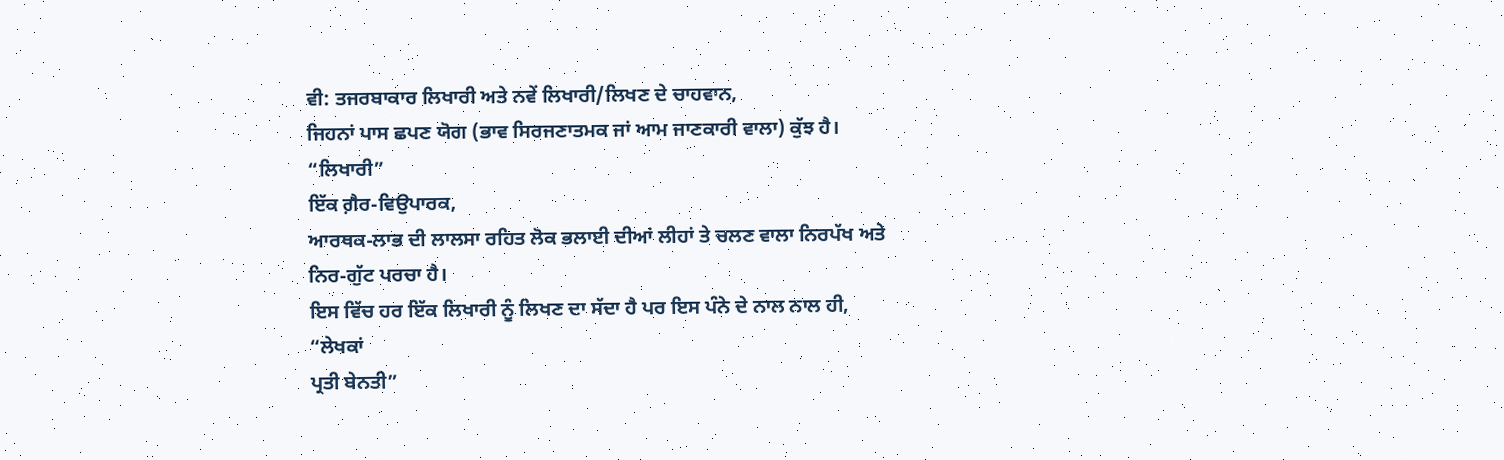ਵੀ: ਤਜਰਬਾਕਾਰ ਲਿਖਾਰੀ ਅਤੇ ਨਵੇਂ ਲਿਖਾਰੀ/ਲਿਖਣ ਦੇ ਚਾਹਵਾਨ,
ਜਿਹਨਾਂ ਪਾਸ ਛਪਣ ਯੋਗ (ਭਾਵ ਸਿਰਜਣਾਤਮਕ ਜਾਂ ਆਮ ਜਾਣਕਾਰੀ ਵਾਲਾ) ਕੁੱਝ ਹੈ।
“ਲਿਖਾਰੀ”
ਇੱਕ ਗ਼ੈਰ-ਵਿਉਪਾਰਕ,
ਆਰਥਕ-ਲਾਭ ਦੀ ਲਾਲਸਾ ਰਹਿਤ ਲੋਕ ਭਲਾਈ ਦੀਆਂ ਲੀਹਾਂ ਤੇ ਚਲਣ ਵਾਲਾ ਨਿਰਪੱਖ ਅਤੇ
ਨਿਰ-ਗੁੱਟ ਪਰਚਾ ਹੈ।
ਇਸ ਵਿੱਚ ਹਰ ਇੱਕ ਲਿਖਾਰੀ ਨੂੰ ਲਿਖਣ ਦਾ ਸੱਦਾ ਹੈ ਪਰ ਇਸ ਪੰਨੇ ਦੇ ਨਾਲ ਨਾਲ ਹੀ,
“ਲੇਖਕਾਂ
ਪ੍ਰਤੀ ਬੇਨਤੀ”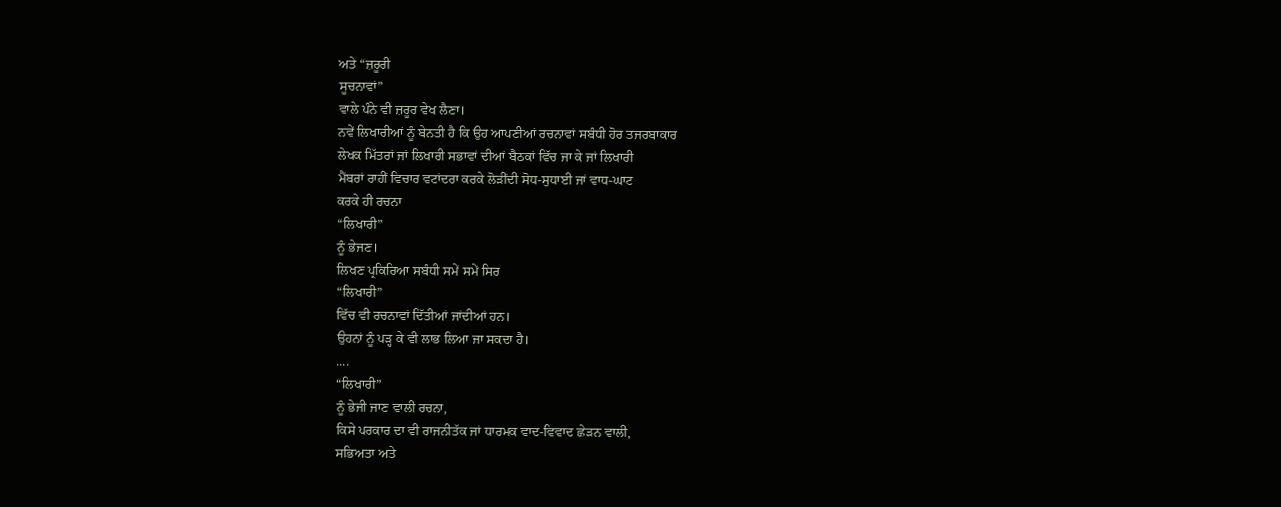ਅਤੇ “ਜ਼ਰੂਰੀ
ਸੂਚਨਾਵਾਂ”
ਵਾਲੇ ਪੰਨੇ ਵੀ ਜ਼ਰੂਰ ਵੇਖ ਲੈਣਾ।
ਨਵੇਂ ਲਿਖਾਰੀਆਂ ਨੂੰ ਬੇਨਤੀ ਹੈ ਕਿ ਉਹ ਆਪਣੀਆਂ ਰਚਨਾਵਾਂ ਸਬੰਧੀ ਹੋਰ ਤਜਰਬਾਕਾਰ
ਲੇਖਕ ਮਿੱਤਰਾਂ ਜਾਂ ਲਿਖਾਰੀ ਸਭਾਵਾਂ ਦੀਆਂ ਬੈਠਕਾਂ ਵਿੱਚ ਜਾ ਕੇ ਜਾਂ ਲਿਖਾਰੀ
ਮੈਂਬਰਾਂ ਰਾਹੀਂ ਵਿਚਾਰ ਵਟਾਂਦਰਾ ਕਰਕੇ ਲੋੜੀਂਦੀ ਸੋਧ-ਸੁਧਾਈ ਜਾਂ ਵਾਧ-ਘਾਟ
ਕਰਕੇ ਹੀ ਰਚਨਾ
“ਲਿਖਾਰੀ”
ਨੂੰ ਭੇਜਣ।
ਲਿਖਣ ਪ੍ਰਕਿਰਿਆ ਸਬੰਧੀ ਸਮੇਂ ਸਮੇਂ ਸਿਰ
“ਲਿਖਾਰੀ”
ਵਿੱਚ ਵੀ ਰਚਨਾਵਾਂ ਦਿੱਤੀਆਂ ਜਾਂਦੀਆਂ ਹਨ।
ਉਹਨਾਂ ਨੂੰ ਪੜ੍ਹ ਕੇ ਵੀ ਲਾਭ ਲਿਆ ਜਾ ਸਕਦਾ ਹੈ।
....
“ਲਿਖਾਰੀ”
ਨੂੰ ਭੇਜੀ ਜਾਣ ਵਾਲੀ ਰਚਨਾ,
ਕਿਸੇ ਪਰਕਾਰ ਦਾ ਵੀ ਰਾਜਨੀਤੱਕ ਜਾਂ ਧਾਰਮਕ ਵਾਦ-ਵਿਵਾਦ ਛੇੜਨ ਵਾਲੀ,
ਸਭਿਅਤਾ ਅਤੇ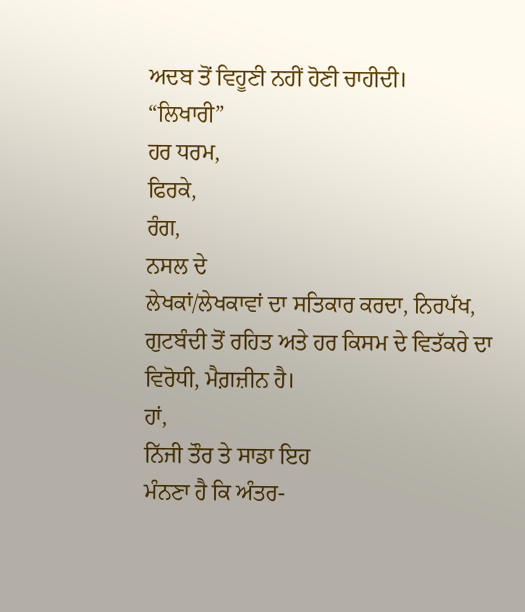ਅਦਬ ਤੋਂ ਵਿਹੂਣੀ ਨਹੀਂ ਹੋਣੀ ਚਾਹੀਦੀ।
“ਲਿਖਾਰੀ”
ਹਰ ਧਰਮ,
ਫਿਰਕੇ,
ਰੰਗ,
ਨਸਲ ਦੇ
ਲੇਖਕਾਂ/ਲੇਖਕਾਵਾਂ ਦਾ ਸਤਿਕਾਰ ਕਰਦਾ, ਨਿਰਪੱਖ,
ਗੁਟਬੰਦੀ ਤੋਂ ਰਹਿਤ ਅਤੇ ਹਰ ਕਿਸਮ ਦੇ ਵਿਤੱਕਰੇ ਦਾ ਵਿਰੋਧੀ, ਮੈਗ਼ਜ਼ੀਨ ਹੈ।
ਹਾਂ,
ਨਿੱਜੀ ਤੌਰ ਤੇ ਸਾਡਾ ਇਹ
ਮੰਨਣਾ ਹੈ ਕਿ ਅੰਤਰ-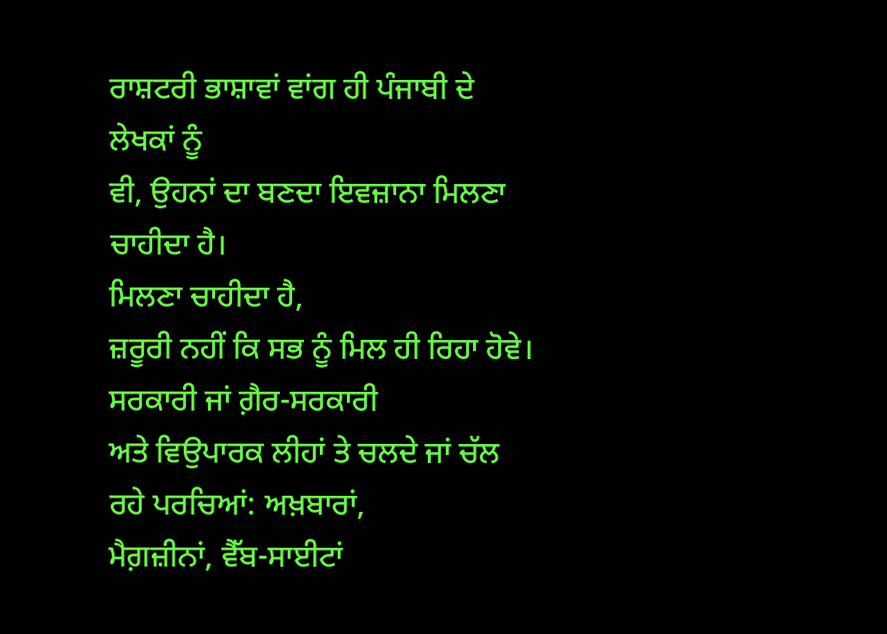ਰਾਸ਼ਟਰੀ ਭਾਸ਼ਾਵਾਂ ਵਾਂਗ ਹੀ ਪੰਜਾਬੀ ਦੇ ਲੇਖਕਾਂ ਨੂੰ
ਵੀ, ਉਹਨਾਂ ਦਾ ਬਣਦਾ ਇਵਜ਼ਾਨਾ ਮਿਲਣਾ ਚਾਹੀਦਾ ਹੈ।
ਮਿਲਣਾ ਚਾਹੀਦਾ ਹੈ,
ਜ਼ਰੂਰੀ ਨਹੀਂ ਕਿ ਸਭ ਨੂੰ ਮਿਲ ਹੀ ਰਿਹਾ ਹੋਵੇ। ਸਰਕਾਰੀ ਜਾਂ ਗ਼ੈਰ-ਸਰਕਾਰੀ
ਅਤੇ ਵਿਉਪਾਰਕ ਲੀਹਾਂ ਤੇ ਚਲਦੇ ਜਾਂ ਚੱਲ ਰਹੇ ਪਰਚਿਆਂ: ਅਖ਼ਬਾਰਾਂ,
ਮੈਗ਼ਜ਼ੀਨਾਂ, ਵੈੱਬ-ਸਾਈਟਾਂ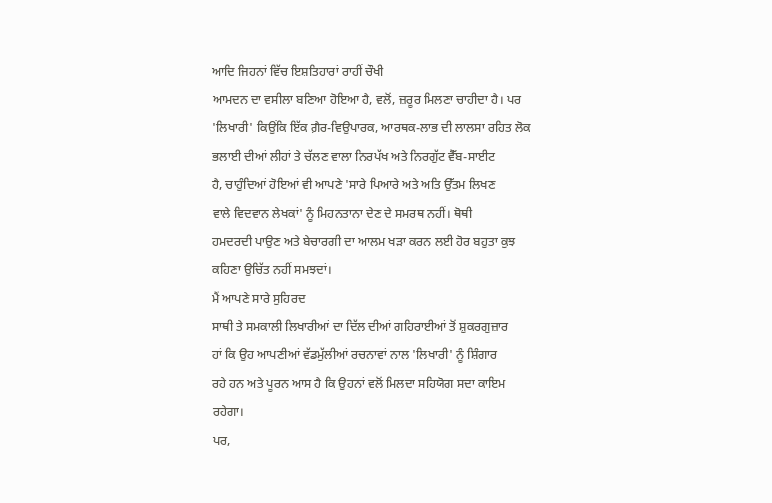ਆਦਿ ਜਿਹਨਾਂ ਵਿੱਚ ਇਸ਼ਤਿਹਾਰਾਂ ਰਾਹੀਂ ਚੌਖੀ
ਆਮਦਨ ਦਾ ਵਸੀਲਾ ਬਣਿਆ ਹੋਇਆ ਹੈ, ਵਲੋਂ, ਜ਼ਰੂਰ ਮਿਲਣਾ ਚਾਹੀਦਾ ਹੈ। ਪਰ
'ਲਿਖਾਰੀ' ਕਿਉਂਕਿ ਇੱਕ ਗ਼ੈਰ-ਵਿਉਪਾਰਕ, ਆਰਥਕ-ਲਾਭ ਦੀ ਲਾਲਸਾ ਰਹਿਤ ਲੋਕ
ਭਲਾਈ ਦੀਆਂ ਲੀਹਾਂ ਤੇ ਚੱਲਣ ਵਾਲਾ ਨਿਰਪੱਖ ਅਤੇ ਨਿਰਗੁੱਟ ਵੈੱਬ-ਸਾਈਟ
ਹੈ, ਚਾਹੁੰਦਿਆਂ ਹੋਇਆਂ ਵੀ ਆਪਣੇ 'ਸਾਰੇ ਪਿਆਰੇ ਅਤੇ ਅਤਿ ਉੱਤਮ ਲਿਖਣ
ਵਾਲੇ ਵਿਦਵਾਨ ਲੇਖਕਾਂ' ਨੂੰ ਮਿਹਨਤਾਨਾ ਦੇਣ ਦੇ ਸਮਰਥ ਨਹੀਂ। ਥੋਥੀ
ਹਮਦਰਦੀ ਪਾਉਣ ਅਤੇ ਬੇਚਾਰਗੀ ਦਾ ਆਲਮ ਖੜਾ ਕਰਨ ਲਈ ਹੋਰ ਬਹੁਤਾ ਕੁਝ
ਕਹਿਣਾ ਉਚਿੱਤ ਨਹੀਂ ਸਮਝਦਾਂ।
ਮੈਂ ਆਪਣੇ ਸਾਰੇ ਸੁਹਿਰਦ
ਸਾਥੀ ਤੇ ਸਮਕਾਲੀ ਲਿਖਾਰੀਆਂ ਦਾ ਦਿੱਲ ਦੀਆਂ ਗਹਿਰਾਈਆਂ ਤੋਂ ਸ਼ੁਕਰਗੁਜ਼ਾਰ
ਹਾਂ ਕਿ ਉਹ ਆਪਣੀਆਂ ਵੱਡਮੁੱਲੀਆਂ ਰਚਨਾਵਾਂ ਨਾਲ 'ਲਿਖਾਰੀ' ਨੂੰ ਸ਼ਿੰਗਾਰ
ਰਹੇ ਹਨ ਅਤੇ ਪੂਰਨ ਆਸ ਹੈ ਕਿ ਉਹਨਾਂ ਵਲੋਂ ਮਿਲਦਾ ਸਹਿਯੋਗ ਸਦਾ ਕਾਇਮ
ਰਹੇਗਾ।
ਪਰ,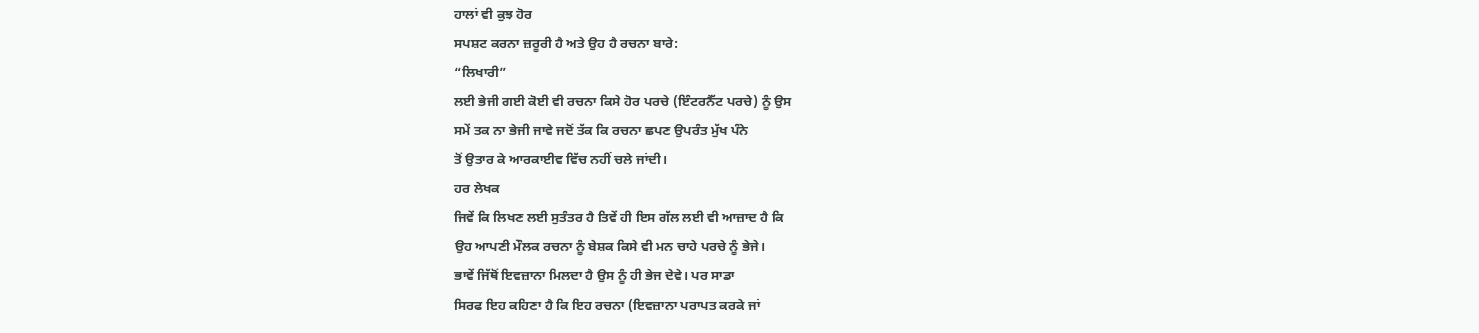ਹਾਲਾਂ ਵੀ ਕੁਝ ਹੋਰ
ਸਪਸ਼ਟ ਕਰਨਾ ਜ਼ਰੂਰੀ ਹੈ ਅਤੇ ਉਹ ਹੈ ਰਚਨਾ ਬਾਰੇ:
“ਲਿਖਾਰੀ”
ਲਈ ਭੇਜੀ ਗਈ ਕੋਈ ਵੀ ਰਚਨਾ ਕਿਸੇ ਹੋਰ ਪਰਚੇ (ਇੰਟਰਨੈੱਟ ਪਰਚੇ) ਨੂੰ ਉਸ
ਸਮੇਂ ਤਕ ਨਾ ਭੇਜੀ ਜਾਵੇ ਜਦੋਂ ਤੱਕ ਕਿ ਰਚਨਾ ਛਪਣ ਉਪਰੰਤ ਮੁੱਖ ਪੰਨੇ
ਤੋਂ ਉਤਾਰ ਕੇ ਆਰਕਾਈਵ ਵਿੱਚ ਨਹੀਂ ਚਲੇ ਜਾਂਦੀ।
ਹਰ ਲੇਖਕ
ਜਿਵੇਂ ਕਿ ਲਿਖਣ ਲਈ ਸੁਤੰਤਰ ਹੈ ਤਿਵੇਂ ਹੀ ਇਸ ਗੱਲ ਲਈ ਵੀ ਆਜ਼ਾਦ ਹੈ ਕਿ
ਉਹ ਆਪਣੀ ਮੌਲਕ ਰਚਨਾ ਨੂੰ ਬੇਸ਼ਕ ਕਿਸੇ ਵੀ ਮਨ ਚਾਹੇ ਪਰਚੇ ਨੂੰ ਭੇਜੇ।
ਭਾਵੇਂ ਜਿੱਥੋਂ ਇਵਜ਼ਾਨਾ ਮਿਲਦਾ ਹੈ ਉਸ ਨੂੰ ਹੀ ਭੇਜ ਦੇਵੇ। ਪਰ ਸਾਡਾ
ਸਿਰਫ ਇਹ ਕਹਿਣਾ ਹੈ ਕਿ ਇਹ ਰਚਨਾ (ਇਵਜ਼ਾਨਾ ਪਰਾਪਤ ਕਰਕੇ ਜਾਂ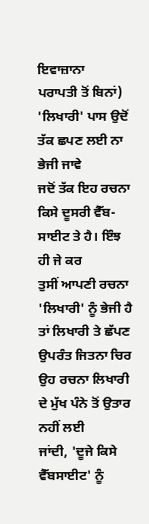ਇਵਾਜ਼ਾਨਾ
ਪਰਾਪਤੀ ਤੋਂ ਬਿਨਾਂ) 'ਲਿਖਾਰੀ' ਪਾਸ ਉਦੋਂ ਤੱਕ ਛਪਣ ਲਈ ਨਾ ਭੇਜੀ ਜਾਵੇ
ਜਦੋਂ ਤੱਕ ਇਹ ਰਚਨਾ ਕਿਸੇ ਦੂਸਰੀ ਵੈੱਬ-ਸਾਈਟ ਤੇ ਹੈ। ਇੰਝ ਹੀ ਜੇ ਕਰ
ਤੁਸੀਂ ਆਪਣੀ ਰਚਨਾ 'ਲਿਖਾਰੀ' ਨੂੰ ਭੇਜੀ ਹੈ ਤਾਂ ਲਿਖਾਰੀ ਤੇ ਛੱਪਣ
ਉਪਰੰਤ ਜਿਤਨਾ ਚਿਰ ਉਹ ਰਚਨਾ ਲਿਖਾਰੀ ਦੇ ਮੁੱਖ ਪੰਨੇ ਤੋਂ ਉਤਾਰ ਨਹੀਂ ਲਈ
ਜਾਂਦੀ, 'ਦੂਜੇ ਕਿਸੇ ਵੈੱਬਸਾਈਟ' ਨੂੰ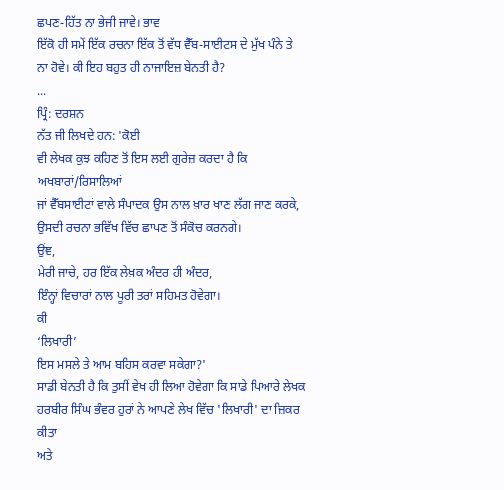ਛਪਣ-ਹਿੱਤ ਨਾ ਭੇਜੀ ਜਾਵੇ। ਭਾਵ
ਇੱਕੋ ਹੀ ਸਮੇਂ ਇੱਕ ਰਚਨਾ ਇੱਕ ਤੋਂ ਵੱਧ ਵੈੱਬ-ਸਾਈਟਸ ਦੇ ਮੁੱਖ ਪੰਨੇ ਤੇ
ਨਾ ਹੋਵੇ। ਕੀ ਇਹ ਬਹੁਤ ਹੀ ਨਾਜਾਇਜ਼ ਬੇਨਤੀ ਹੈ?
...
ਪ੍ਰਿੰ: ਦਰਸ਼ਨ
ਨੱਤ ਜੀ ਲਿਖਦੇ ਹਨ: 'ਕੋਈ
ਵੀ ਲੇਖਕ ਕੁਝ ਕਹਿਣ ਤੋਂ ਇਸ ਲਈ ਗੁਰੇਜ਼ ਕਰਦਾ ਹੈ ਕਿ ਅਖਬਾਰਾਂ/ਰਿਸਾਲਿਆਂ
ਜਾਂ ਵੈੱਬਸਾਈਟਾਂ ਵਾਲੇ ਸੰਪਾਦਕ ਉਸ ਨਾਲ ਖ਼ਾਰ ਖਾਣ ਲੱਗ ਜਾਣ ਕਰਕੇ,
ਉਸਦੀ ਰਚਨਾ ਭਵਿੱਖ ਵਿੱਚ ਛਾਪਣ ਤੋਂ ਸੰਕੋਚ ਕਰਨਗੇ।
ਉਂਞ,
ਮੇਰੀ ਜਾਚੇ, ਹਰ ਇੱਕ ਲੇਖ਼ਕ ਅੰਦਰ ਹੀ ਅੰਦਰ,
ਇੰਨ੍ਹਾਂ ਵਿਚਾਰਾਂ ਨਾਲ ਪੂਰੀ ਤਰਾਂ ਸਹਿਮਤ ਹੋਵੇਗਾ।
ਕੀ
‘ਲਿਖਾਰੀ’
ਇਸ ਮਸਲੇ ਤੇ ਆਮ ਬਹਿਸ ਕਰਵਾ ਸਕੇਗਾ?'
ਸਾਡੀ ਬੇਨਤੀ ਹੈ ਕਿ ਤੁਸੀਂ ਵੇਖ ਹੀ ਲਿਆ ਹੋਵੇਗਾ ਕਿ ਸਾਡੇ ਪਿਆਰੇ ਲੇਖਕ
ਹਰਬੀਰ ਸਿੰਘ ਭੰਵਰ ਹੁਰਾਂ ਨੇ ਆਪਣੇ ਲੇਖ ਵਿੱਚ 'ਲਿਖਾਰੀ' ਦਾ ਜ਼ਿਕਰ ਕੀਤਾ
ਅਤੇ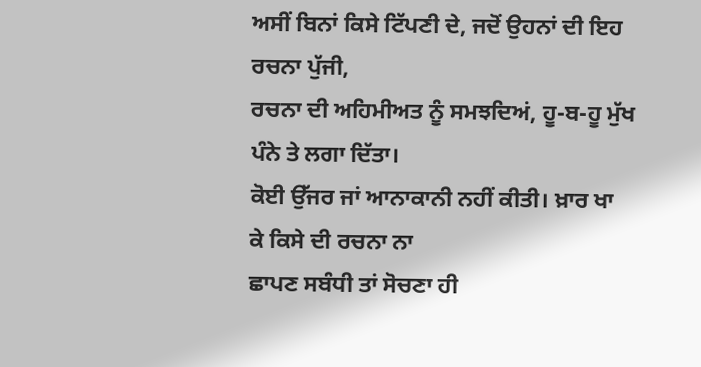ਅਸੀਂ ਬਿਨਾਂ ਕਿਸੇ ਟਿੱਪਣੀ ਦੇ, ਜਦੋਂ ਉਹਨਾਂ ਦੀ ਇਹ ਰਚਨਾ ਪੁੱਜੀ,
ਰਚਨਾ ਦੀ ਅਹਿਮੀਅਤ ਨੂੰ ਸਮਝਦਿਅਂ, ਹੂ-ਬ-ਹੂ ਮੁੱਖ ਪੰਨੇ ਤੇ ਲਗਾ ਦਿੱਤਾ।
ਕੋਈ ਉੱਜਰ ਜਾਂ ਆਨਾਕਾਨੀ ਨਹੀਂ ਕੀਤੀ। ਖ਼ਾਰ ਖਾ ਕੇ ਕਿਸੇ ਦੀ ਰਚਨਾ ਨਾ
ਛਾਪਣ ਸਬੰਧੀ ਤਾਂ ਸੋਚਣਾ ਹੀ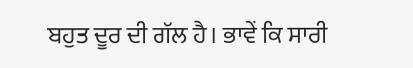ਬਹੁਤ ਦੂਰ ਦੀ ਗੱਲ ਹੈ। ਭਾਵੇਂ ਕਿ ਸਾਰੀ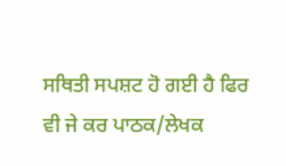ਸਥਿਤੀ ਸਪਸ਼ਟ ਹੋ ਗਈ ਹੈ ਫਿਰ ਵੀ ਜੇ ਕਰ ਪਾਠਕ/ਲੇਖਕ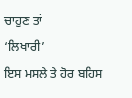ਚਾਹੁਣ ਤਾਂ
‘ਲਿਖਾਰੀ’
ਇਸ ਮਸਲੇ ਤੇ ਹੋਰ ਬਹਿਸ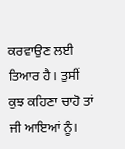ਕਰਵਾਉਣ ਲਈ ਤਿਆਰ ਹੈ। ਤੁਸੀਂ
ਕੁਝ ਕਹਿਣਾ ਚਾਹੋ ਤਾਂ ਜੀ ਆਇਆਂ ਨੂੰ।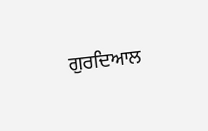ਗੁਰਦਿਆਲ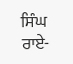ਸਿੰਘ ਰਾਏ-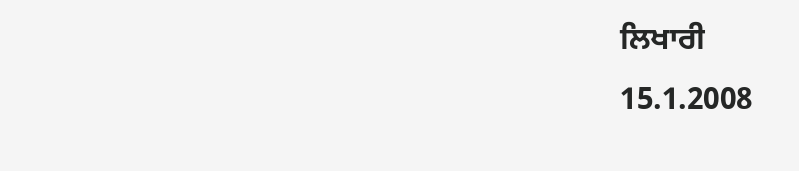ਲਿਖਾਰੀ
15.1.2008